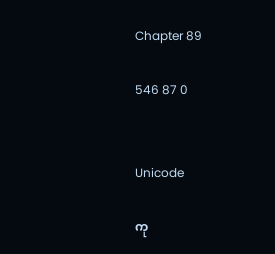Chapter 89

546 87 0


Unicode

ကု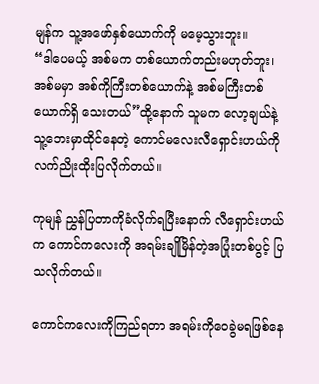မျန်က သူ့အဖော်နှစ်ယောက်ကို မမေ့သွားဘူး။
“ဒါပေမယ့် အစ်မက တစ်ယောက်တည်းမဟုတ်ဘူး၊ အစ်မမှာ အစ်ကိုကြီးတစ်ယောက်နဲ့ အစ်မကြီးတစ်ယောက်ရှိ သေးတယ်”ထို့နောက် သူမက လော့ချယ်နဲ့ သူ့ဘေးမှာထိုင်နေတဲ့ ကောင်မလေးလီရှောင်းဟယ်ကို လက်ညိုးထိုးပြလိုက်တယ်။

ကုမျန် ညွှန်ပြတာကိုခံလိုက်ရပြီးနောက် လီရှောင်းဟယ်က ကောင်ကလေးကို အရမ်းချိုမြိန်တဲ့အပြုံးတစ်ပွင့် ပြသလိုက်တယ်။

ကောင်ကလေးကိုကြည်ရတာ အရမ်းကိုဝေခွဲမရဖြစ်နေ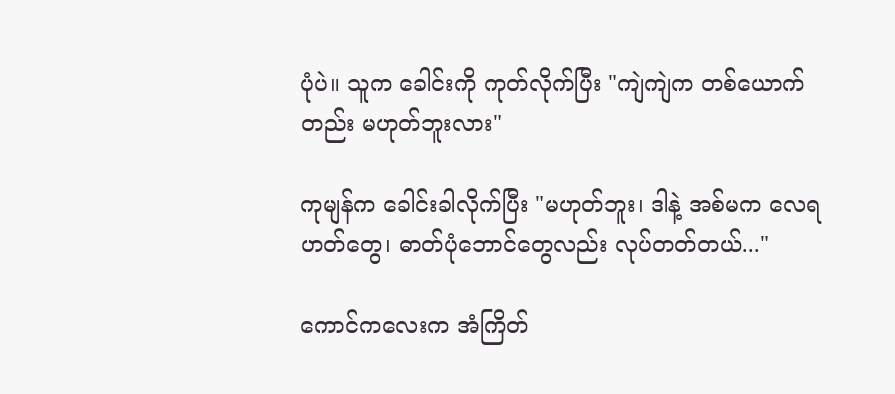ပုံပဲ။ သူက ခေါင်းကို ကုတ်လိုက်ပြီး "ကျဲကျဲက တစ်ယောက်တည်း မဟုတ်ဘူးလား"

ကုမျန်က ခေါင်းခါလိုက်ပြီး "မဟုတ်ဘူး၊ ဒါနဲ့ အစ်မက လေရဟတ်တွေ၊ ဓာတ်ပုံဘောင်တွေလည်း လုပ်တတ်တယ်..."

ကောင်ကလေးက အံကြိတ်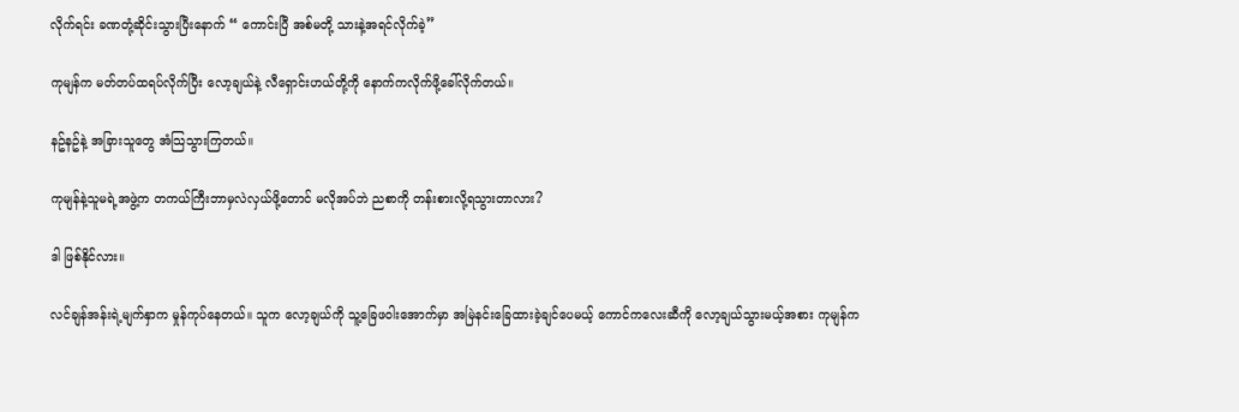လိုက်ရင်း ခဏတုံ့ဆိုင်းသွားပြီးနောက် “ ကောင်းပြီ အစ်မတို့ သားနဲ့အရင်လိုက်ခဲ့”

ကုမျန်က မတ်တပ်ထရပ်လိုက်ပြီး လော့ချယ်နဲ့ လီရှောင်းဟယ်တို့ကို နောက်ကလိုက်ဖို့ခေါ်လိုက်တယ်။

နဥ်နဥ်နဲ့ အခြားသူတွေ အံသြသွားကြတယ်။

ကုမျန်နဲ့သူမရဲ့အဖွဲ့က တကယ်ကြီးဘာမှလဲလှယ်ဖို့တောင် မလိုအပ်ဘဲ ညစာကို တန်းစားလို့ရသွားတာလား?

ဒါ ဖြစ်နိုင်လား။

လင်ချန်အန်းရဲ့မျက်နှာက မှုန်ကုပ်နေတယ်။ သူက လော့ချယ်ကို သူ့ခြေဖဝါးအောက်မှာ အမြဲနင်းခြေထားခဲ့ချင်ပေမယ့် ကောင်ကလေး‌ဆီကို လော့ချယ်သွားမယ့်အစား ကုမျန်က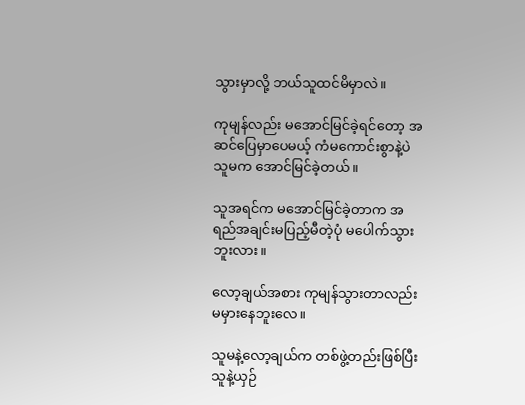သွားမှာလို့ ဘယ်သူထင်မိမှာလဲ။

ကုမျန်လည်း မအောင်မြင်ခဲ့ရင်တော့ အဆင်ပြေမှာပေမယ့် ကံမကောင်းစွာနဲ့ပဲ သူမက အောင်မြင်ခဲ့တယ်။

သူအရင်က မအောင်မြင်ခဲ့တာက အရည်အချင်းမပြည့်မီတဲ့ပုံ မပေါက်သွားဘူးလား။

လော့ချယ်အစား ကုမျန်သွားတာလည်း မမှားနေဘူးလေ။

သူမနဲ့လော့ချယ်က တစ်ဖွဲ့တည်းဖြစ်ပြီး သူနဲ့ယှဉ်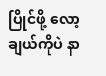ပြိုင်ဖို့ လော့ချယ်ကိုပဲ နာ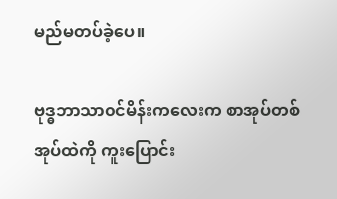မည်မတပ်ခဲ့ပေ။

ဗုဒ္ဓဘာသာ၀င်မိန်းကလေးက စာအုပ်တစ်အုပ်ထဲကို ကူးပြောင်း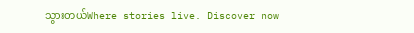သွားတယ်Where stories live. Discover now